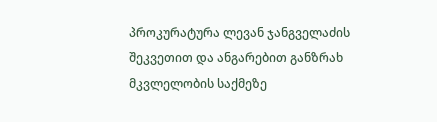პროკურატურა ლევან ჯანგველაძის შეკვეთით და ანგარებით განზრახ მკვლელობის საქმეზე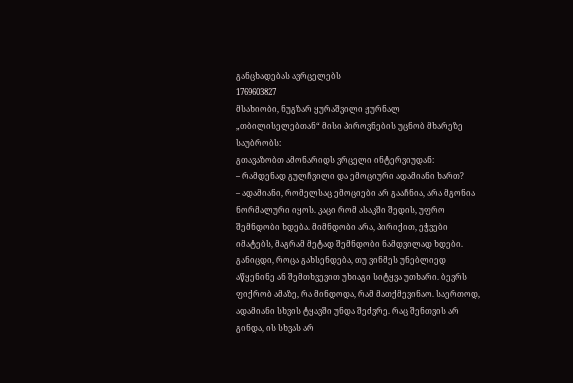განცხადებას ავრცელებს
1769603827
მსახიობი, ნუგზარ ყურაშვილი ჟურნალ „თბილისელებთან“ მისი პიროვნების უცნობ მხარეზე საუბრობს:
გთავაზობთ ამონარიდს ვრცელი ინტერვიუდან:
– რამდენად გულჩვილი და ემოციური ადამიანი ხართ?
– ადამიანი, რომელსაც ემოციები არ გააჩნია, არა მგონია ნორმალური იყოს. კაცი რომ ასაკში შედის, უფრო შემნდობი ხდება. მიმნდობი არა, პირიქით, ეჭვები იმატებს, მაგრამ მეტად შემნდობი ნამდვილად ხდები. განიცდი, როცა გახსენდება, თუ ვინმეს უნებლიედ აწყენინე ან შემთხვევით უხიაგი სიტყვა უთხარი. ბევრს ფიქრობ ამაზე, რა მინდოდა, რამ მათქმევინაო. საერთოდ, ადამიანი სხვის ტყავში უნდა შეძვრე. რაც შენთვის არ გინდა, ის სხვას არ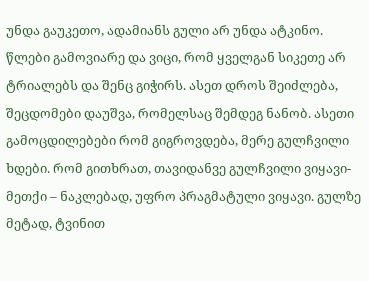უნდა გაუკეთო, ადამიანს გული არ უნდა ატკინო.
წლები გამოვიარე და ვიცი, რომ ყველგან სიკეთე არ ტრიალებს და შენც გიჭირს. ასეთ დროს შეიძლება, შეცდომები დაუშვა, რომელსაც შემდეგ ნანობ. ასეთი გამოცდილებები რომ გიგროვდება, მერე გულჩვილი ხდები. რომ გითხრათ, თავიდანვე გულჩვილი ვიყავი-მეთქი – ნაკლებად, უფრო პრაგმატული ვიყავი. გულზე მეტად, ტვინით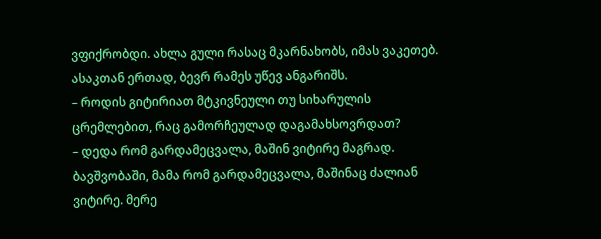ვფიქრობდი. ახლა გული რასაც მკარნახობს, იმას ვაკეთებ. ასაკთან ერთად, ბევრ რამეს უწევ ანგარიშს.
– როდის გიტირიათ მტკივნეული თუ სიხარულის ცრემლებით, რაც გამორჩეულად დაგამახსოვრდათ?
– დედა რომ გარდამეცვალა, მაშინ ვიტირე მაგრად. ბავშვობაში, მამა რომ გარდამეცვალა, მაშინაც ძალიან ვიტირე. მერე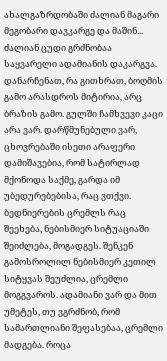ახალგაზრდობაში ძალიან მაგარი მეგობარი დავკარგე და მაშინ... ძალიან ცუდი გრძნობაა საყვარელი ადამიანის დაკარგვა.
დანარჩენათ, რა გითხრათ, ბოღმის გამო არასდროს მიტირია, არც ბრაზის გამო. გულში ჩამხვევი კაცი არა ვარ. დარწმუნებული ვარ, ცხოვრებაში ისეთი არაფერი დამიშავებია, რომ სატირლად მქონოდა საქმე, გარდა იმ უბედურებებისა, რაც ვთქვი.
ბედნიერების ცრემლს რაც შეეხება, ნებისმიერ სიტუაციაში შეიძლება, მოგადგეს. შენკენ გამოსროლილ ნებისმიერ კეთილ სიტყვას შეუძლია, ცრემლი მოგგვაროს. ადამიანი ვარ და მით უმეტეს, თუ ვგრძნობ, რომ სამართლიანი შეფასებაა, ცრემლი მადგება. როცა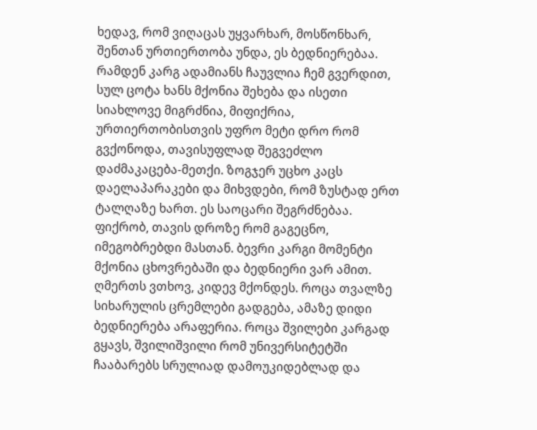ხედავ, რომ ვიღაცას უყვარხარ, მოსწონხარ, შენთან ურთიერთობა უნდა, ეს ბედნიერებაა. რამდენ კარგ ადამიანს ჩაუვლია ჩემ გვერდით, სულ ცოტა ხანს მქონია შეხება და ისეთი სიახლოვე მიგრძნია, მიფიქრია, ურთიერთობისთვის უფრო მეტი დრო რომ გვქონოდა, თავისუფლად შეგვეძლო დაძმაკაცება-მეთქი. ზოგჯერ უცხო კაცს დაელაპარაკები და მიხვდები, რომ ზუსტად ერთ ტალღაზე ხართ. ეს საოცარი შეგრძნებაა. ფიქრობ, თავის დროზე რომ გაგეცნო, იმეგობრებდი მასთან. ბევრი კარგი მომენტი მქონია ცხოვრებაში და ბედნიერი ვარ ამით. ღმერთს ვთხოვ, კიდევ მქონდეს. როცა თვალზე სიხარულის ცრემლები გადგება, ამაზე დიდი ბედნიერება არაფერია. როცა შვილები კარგად გყავს, შვილიშვილი რომ უნივერსიტეტში ჩააბარებს სრულიად დამოუკიდებლად და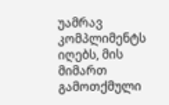უამრავ კომპლიმენტს იღებს, მის მიმართ გამოთქმული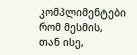კომპლიმენტები რომ მესმის, თან ისე,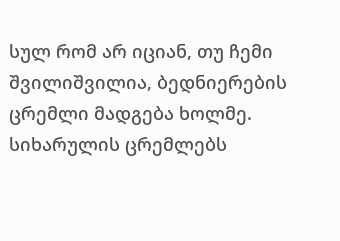სულ რომ არ იციან, თუ ჩემი შვილიშვილია, ბედნიერების ცრემლი მადგება ხოლმე. სიხარულის ცრემლებს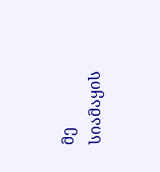მე სიამაყის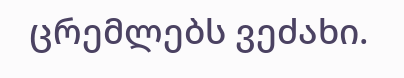ცრემლებს ვეძახი.